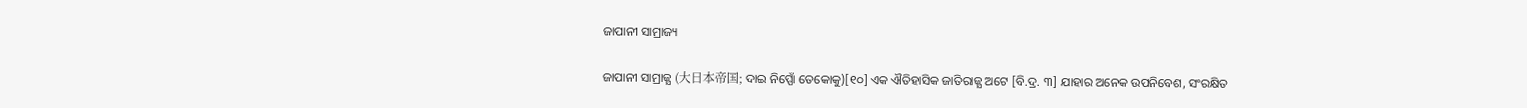ଜାପାନୀ ସାମ୍ରାଜ୍ୟ

ଜାପାନୀ ସାମ୍ରାଜ୍ଯ (大日本帝国; ଦାଇ ନିପ୍ପୋଁ ତେକୋକୁ)[୧୦] ଏକ ଐତିହାସିକ ଜାତିରାଜ୍ଯ ଅଟେ [ବି.ଦ୍ର. ୩] ଯାହାର ଅନେକ ଉପନିବେଶ, ସଂରକ୍ଷିତ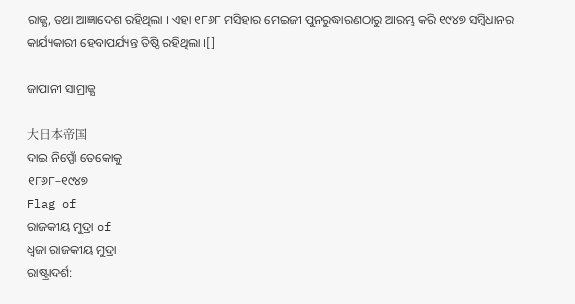ରାଜ୍ଯ, ତଥା ଆଜ୍ଞାଦେଶ ରହିଥିଲା । ଏହା ୧୮୬୮ ମସିହାର ମେଇଜୀ ପୁନରୁଦ୍ଧାରଣଠାରୁ ଆରମ୍ଭ କରି ୧୯୪୭ ସମ୍ବିଧାନର କାର୍ଯ୍ୟକାରୀ ହେବାପର୍ଯ୍ୟନ୍ତ ତିଷ୍ଠି ରହିଥିଲା ।[]

ଜାପାନୀ ସାମ୍ରାଜ୍ଯ

大日本帝国
ଦାଇ ନିପ୍ପୋଁ ତେକୋକୁ
୧୮୬୮–୧୯୪୭
Flag of
ରାଜକୀୟ ମୁଦ୍ରା of
ଧ୍ୱଜା ରାଜକୀୟ ମୁଦ୍ରା
ରାଷ୍ଟ୍ରାଦର୍ଶ: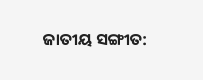ଜାତୀୟ ସଙ୍ଗୀତ: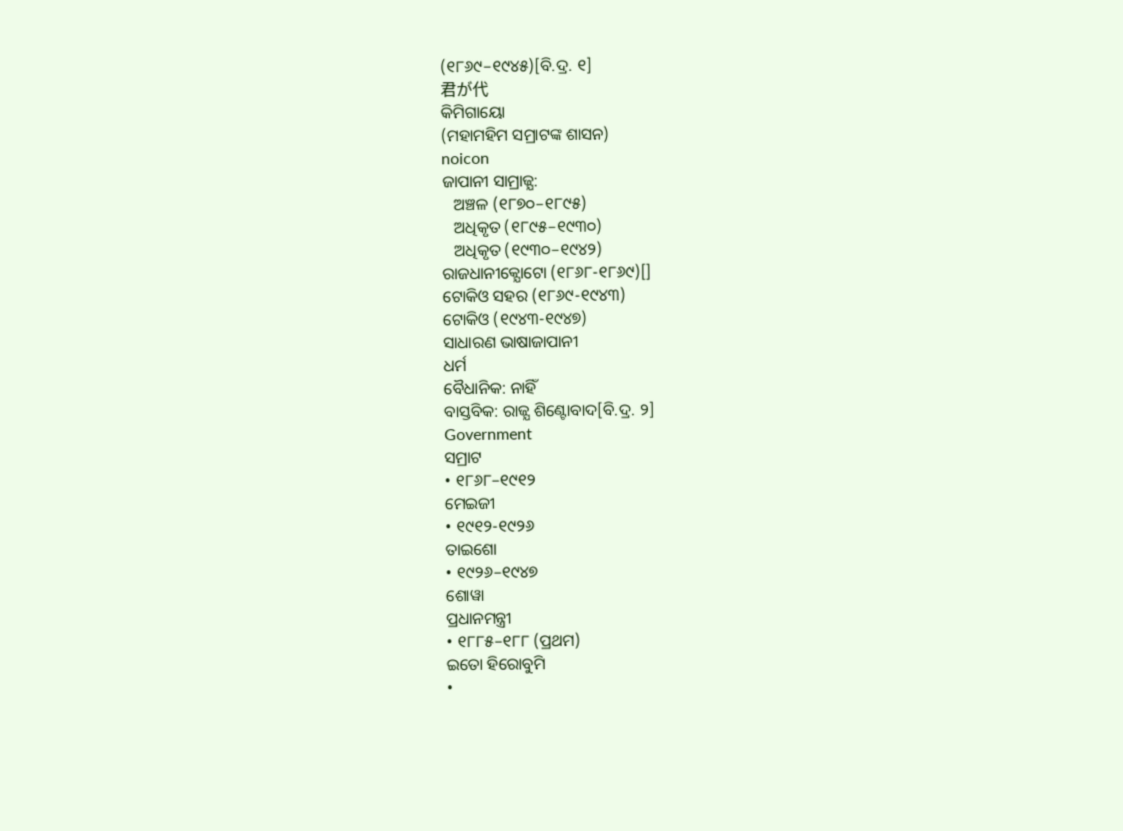(୧୮୬୯–୧୯୪୫)[ବି.ଦ୍ର. ୧]
君が代
କିମିଗାୟୋ
(ମହାମହିମ ସମ୍ରାଟଙ୍କ ଶାସନ)
noicon
ଜାପାନୀ ସାମ୍ରାଜ୍ଯ:
   ଅଞ୍ଚଳ (୧୮୭୦–୧୮୯୫)
   ଅଧିକୃତ (୧୮୯୫–୧୯୩୦)
   ଅଧିକୃତ (୧୯୩୦–୧୯୪୨)
ରାଜଧାନୀକ୍ଯୋଟୋ (୧୮୬୮-୧୮୬୯)[]
ଟୋକିଓ ସହର (୧୮୬୯-୧୯୪୩)
ଟୋକିଓ (୧୯୪୩-୧୯୪୭)
ସାଧାରଣ ଭାଷାଜାପାନୀ
ଧର୍ମ
ବୈଧାନିକ: ନାହିଁ
ବାସ୍ତବିକ: ରାଜ୍ଯ ଶିଣ୍ଟୋବାଦ[ବି.ଦ୍ର. ୨]
Government
ସମ୍ରାଟ
• ୧୮୬୮–୧୯୧୨
ମେଇଜୀ
• ୧୯୧୨-୧୯୨୬
ତାଇଶୋ
• ୧୯୨୬–୧୯୪୭
ଶୋୱା
ପ୍ରଧାନମନ୍ତ୍ରୀ
• ୧୮୮୫–୧୮୮ (ପ୍ରଥମ)
ଇତୋ ହିରୋବୁମି
•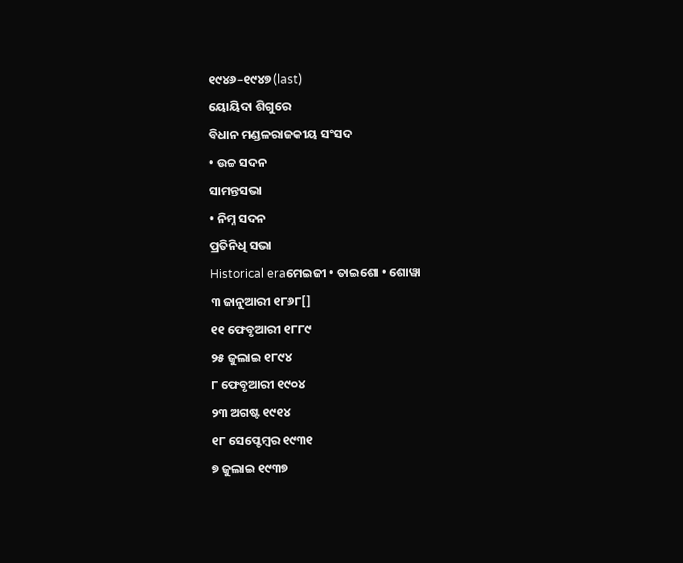୧୯୪୬–୧୯୪୭ (last)
ୟୋୟିଦା ଶିଗୁରେ
ବିଧାନ ମଣ୍ଡଳରାଜକୀୟ ସଂସଦ
• ଉଚ୍ଚ ସଦନ
ସାମନ୍ତସଭା
• ନିମ୍ନ ସଦନ
ପ୍ରତିନିଧି ସଭା
Historical eraମେଇଜୀ • ତାଇଶୋ • ଶୋୱା
୩ ଜାନୁଆରୀ ୧୮୬୮[]
୧୧ ଫେବୃଆରୀ ୧୮୮୯
୨୫ ଜୁଲାଇ ୧୮୯୪
୮ ଫେବୃଆରୀ ୧୯୦୪
୨୩ ଅଗଷ୍ଟ ୧୯୧୪
୧୮ ସେପ୍ଟେମ୍ବର ୧୯୩୧
୭ ଜୁଲାଇ ୧୯୩୭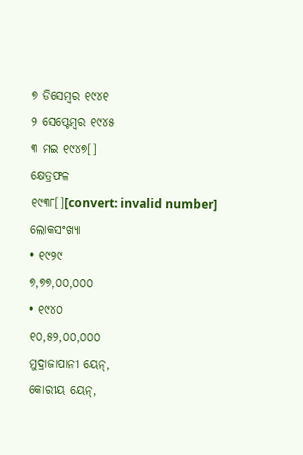୭ ଡିସେମ୍ବର ୧୯୪୧
୨ ସେପ୍ଟେମ୍ବର ୧୯୪୫
୩ ମଇ ୧୯୪୭[]
କ୍ଷେତ୍ରଫଳ
୧୯୩୮[][convert: invalid number]
ଲୋକସଂଖ୍ୟା
• ୧୯୨୯
୭,୭୭,୦୦,୦୦୦
• ୧୯୪୦
୧୦,୫୨,୦୦,୦୦୦
ମୁଦ୍ରାଜାପାନୀ ୟେନ୍,
କୋରୀୟ ୟେନ୍,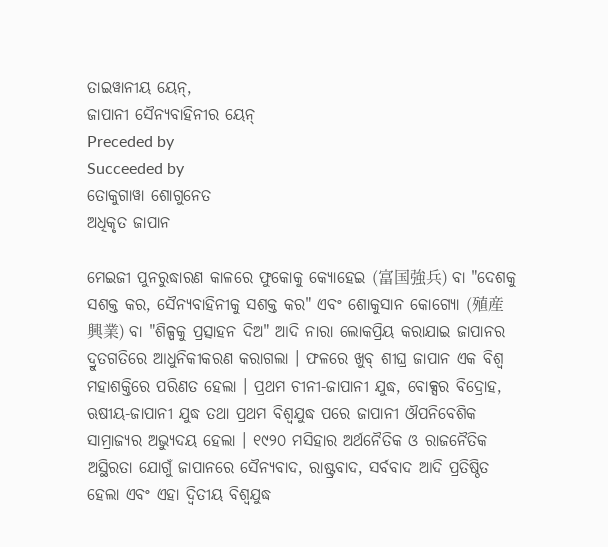ତାଇୱାନୀୟ ୟେନ୍,
ଜାପାନୀ ସୈନ୍ଯବାହିନୀର ୟେନ୍
Preceded by
Succeeded by
ତୋକୁଗାୱା ଶୋଗୁନେତ
ଅଧିକୃତ ଜାପାନ

ମେଇଜୀ ପୁନରୁଦ୍ଧାରଣ କାଳରେ ଫୁକୋକୁ କ୍ଯୋହେଇ (富国強兵) ବା "ଦେଶକୁ ସଶକ୍ତ କର, ସୈନ୍ଯବାହିନୀକୁ ସଶକ୍ତ କର" ଏବଂ ଶୋକୁସାନ କୋଗ୍ଯୋ (殖産興業) ବା "ଶିଳ୍ପକୁ ପ୍ରତ୍ସାହନ ଦିଅ" ଆଦି ନାରା ଲୋକପ୍ରିୟ କରାଯାଇ ଜାପାନର ଦ୍ରୁତଗତିରେ ଆଧୁନିକୀକରଣ କରାଗଲା । ଫଳରେ ଖୁବ୍ ଶୀଘ୍ର ଜାପାନ ଏକ ବିଶ୍ୱ ମହାଶକ୍ତିରେ ପରିଣତ ହେଲା । ପ୍ରଥମ ଚୀନୀ-ଜାପାନୀ ଯୁଦ୍ଧ, ବୋକ୍ସର ବିଦ୍ରୋହ, ଋଷୀୟ-ଜାପାନୀ ଯୁଦ୍ଧ ତଥା ପ୍ରଥମ ବିଶ୍ୱଯୁଦ୍ଧ ପରେ ଜାପାନୀ ଔପନିବେଶିକ ସାମ୍ରାଜ୍ଯର ଅଭ୍ଯୁଦୟ ହେଲା । ୧୯୨୦ ମସିହାର ଅର୍ଥନୈତିକ ଓ ରାଜନୈତିକ ଅସ୍ଥିରତା ଯୋଗୁଁ ଜାପାନରେ ସୈନ୍ଯବାଦ, ରାଷ୍ଟ୍ରବାଦ, ସର୍ବବାଦ ଆଦି ପ୍ରତିଷ୍ଠିତ ହେଲା ଏବଂ ଏହା ଦ୍ୱିତୀୟ ବିଶ୍ୱଯୁଦ୍ଧ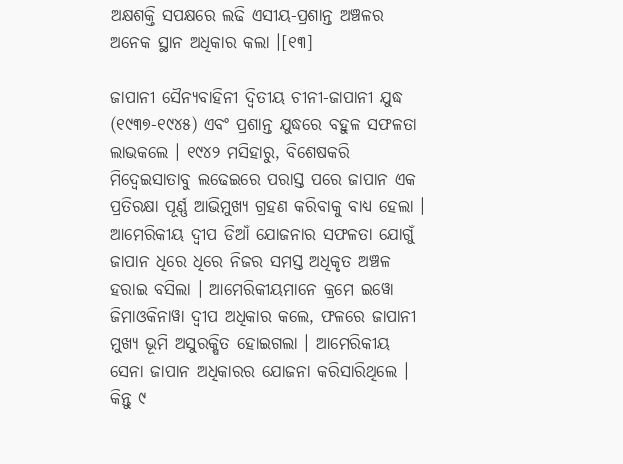ଅକ୍ଷଶକ୍ତି ସପକ୍ଷରେ ଲଢି ଏସୀୟ-ପ୍ରଶାନ୍ତ ଅଞ୍ଚଳର ଅନେକ ସ୍ଥାନ ଅଧିକାର କଲା ।[୧୩]

ଜାପାନୀ ସୈନ୍ଯବାହିନୀ ଦ୍ୱିତୀୟ ଚୀନୀ-ଜାପାନୀ ଯୁଦ୍ଧ (୧୯୩୭-୧୯୪୫) ଏବଂ ପ୍ରଶାନ୍ତ ଯୁଦ୍ଧରେ ବହୁଳ ସଫଳତା ଲାଭକଲେ । ୧୯୪୨ ମସିହାରୁ, ବିଶେଷକରି ମିଦ୍ୱେଇସାତାବୁ ଲଢେଇରେ ପରାସ୍ତ ପରେ ଜାପାନ ଏକ ପ୍ରତିରକ୍ଷା ପୂର୍ଣ୍ଣ ଆଭିମୁଖ୍ୟ ଗ୍ରହଣ କରିବାକୁ ବାଧ୍ଯ ହେଲା । ଆମେରିକୀୟ ଦ୍ୱୀପ ଡିଆଁ ଯୋଜନାର ସଫଳତା ଯୋଗୁଁ ଜାପାନ ଧିରେ ଧିରେ ନିଜର ସମସ୍ତ ଅଧିକୃତ ଅଞ୍ଚଳ ହରାଇ ବସିଲା । ଆମେରିକୀୟମାନେ କ୍ରମେ ଇୱୋ ଜିମାଓକିନାୱା ଦ୍ୱୀପ ଅଧିକାର କଲେ, ଫଳରେ ଜାପାନୀ ମୁଖ୍ଯ ଭୂମି ଅସୁରକ୍ଷିତ ହୋଇଗଲା । ଆମେରିକୀୟ ସେନା ଜାପାନ ଅଧିକାରର ଯୋଜନା କରିସାରିଥିଲେ । କିନ୍ତୁ ୯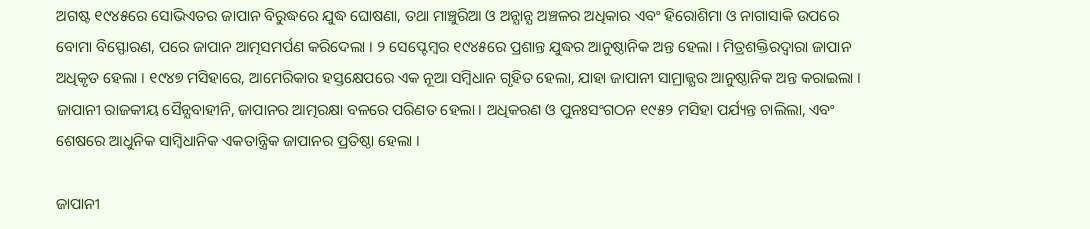ଅଗଷ୍ଟ ୧୯୪୫ରେ ସୋଭିଏତର ଜାପାନ ବିରୁଦ୍ଧରେ ଯୁଦ୍ଧ ଘୋଷଣା, ତଥା ମାଞ୍ଚୁରିଆ ଓ ଅନ୍ଯାନ୍ଯ ଅଞ୍ଚଳର ଅଧିକାର ଏବଂ ହିରୋଶିମା ଓ ନାଗାସାକି ଉପରେ ବୋମା ବିସ୍ଫୋରଣ, ପରେ ଜାପାନ ଆତ୍ମସମର୍ପଣ କରିଦେଲା । ୨ ସେପ୍ଟେମ୍ବର ୧୯୪୫ରେ ପ୍ରଶାନ୍ତ ଯୁଦ୍ଧର ଆନୁଷ୍ଠାନିକ ଅନ୍ତ ହେଲା । ମିତ୍ରଶକ୍ତିରଦ୍ୱାରା ଜାପାନ ଅଧିକୃତ ହେଲା । ୧୯୪୭ ମସିହାରେ, ଆମେରିକାର ହସ୍ତକ୍ଷେପରେ ଏକ ନୂଆ ସମ୍ବିଧାନ ଗୃହିତ ହେଲା, ଯାହା ଜାପାନୀ ସାମ୍ରାଜ୍ଯର ଆନୁଷ୍ଠାନିକ ଅନ୍ତ କରାଇଲା । ଜାପାନୀ ରାଜକୀୟ ସୈନ୍ଯବାହୀନି, ଜାପାନର ଆତ୍ମରକ୍ଷା ବଳରେ ପରିଣତ ହେଲା । ଅଧିକରଣ ଓ ପୁନଃସଂଗଠନ ୧୯୫୨ ମସିହା ପର୍ଯ୍ୟନ୍ତ ଚାଲିଲା, ଏବଂ ଶେଷରେ ଆଧୁନିକ ସାମ୍ବିଧାନିକ ଏକତାନ୍ତ୍ରିକ ଜାପାନର ପ୍ରତିଷ୍ଠା ହେଲା ।

ଜାପାନୀ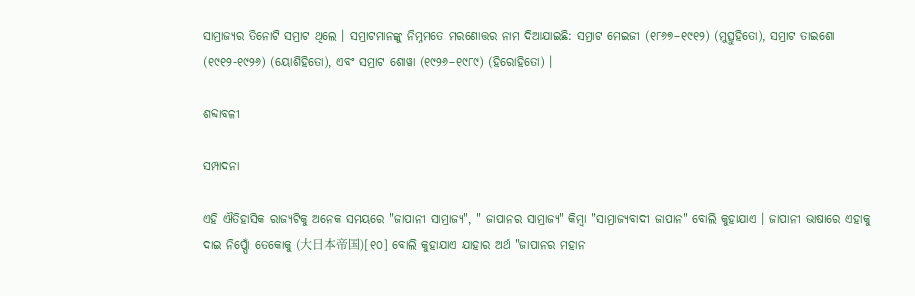ସାମ୍ରାଜ୍ଯର ତିନୋଟି ସମ୍ରାଟ ଥିଲେ । ସମ୍ରାଟମାନଙ୍କୁ ନିମ୍ନମତେ ମରଣୋତ୍ତର ନାମ ଦିଆଯାଇଛି: ସମ୍ରାଟ ମେଇଜୀ (୧୮୬୭–୧୯୧୨) (ମୁତ୍ସୁହିତୋ), ସମ୍ରାଟ ତାଇଶୋ (୧୯୧୨-୧୯୨୬) (ୟୋଶିହିତୋ), ଏବଂ ସମ୍ରାଟ ଶୋୱା (୧୯୨୬–୧୯୮୯) (ହିରୋହିତୋ) ।

ଶବ୍ଦାବଳୀ

ସମ୍ପାଦନା

ଏହି ଐତିହାସିକ ରାଜ୍ଯଟିକୁ ଅନେକ ସମୟରେ "ଜାପାନୀ ସାମ୍ରାଜ୍ଯ", " ଜାପାନର ସାମ୍ରାଜ୍ଯ" କିମ୍ବା "ସାମ୍ରାଜ୍ଯବାଦୀ ଜାପାନ" ବୋଲି କୁହାଯାଏ । ଜାପାନୀ ଭାଷାରେ ଏହାକୁ ଦାଇ ନିପ୍ପୋଁ ତେକୋକୁ (大日本帝国)[୧୦] ବୋଲି କୁହାଯାଏ ଯାହାର ଅର୍ଥ "ଜାପାନର ମହାନ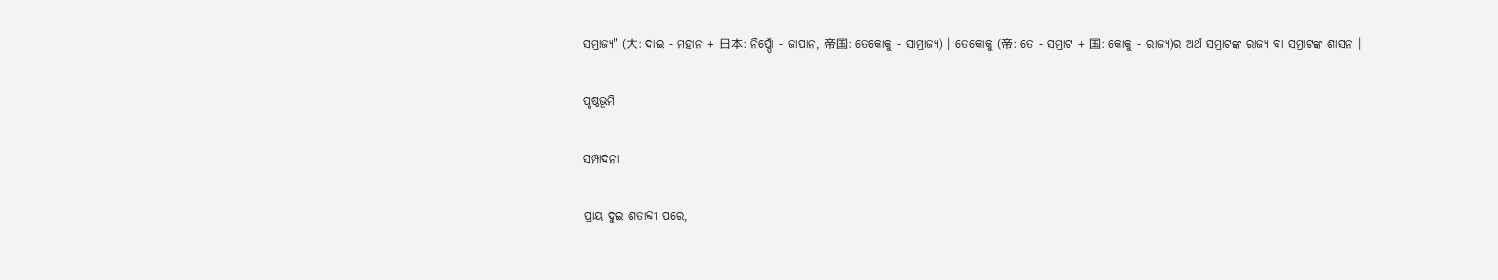ସମ୍ରାଜ୍ୟ" (大: ଦାଇ - ମହାନ + 日本: ନିପ୍ପୋଁ - ଜାପାନ, 帝国: ତେକୋକୁ - ସାମ୍ରାଜ୍ଯ) । ତେକୋକୁ (帝: ତେ - ସମ୍ରାଟ + 国: କୋକୁ - ରାଜ୍ଯ)ର ଅର୍ଥ ସମ୍ରାଟଙ୍କ ରାଜ୍ଯ ବା ସମ୍ରାଟଙ୍କ ଶାସନ ।

ପୃଷ୍ଠଭୂମି

ସମ୍ପାଦନା

ପ୍ରାୟ ଦୁଇ ଶତାବ୍ଦୀ ପରେ,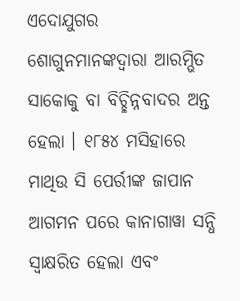ଏଦୋଯୁଗର ଶୋଗୁନମାନଙ୍କଦ୍ୱାରା ଆରମ୍ଭିତ ସାକୋକୁ ବା ବିଚ୍ଛିନ୍ନବାଦର ଅନ୍ତ ହେଲା । ୧୮୫୪ ମସିହାରେ ମାଥିଉ ସି ପେର୍ରୀଙ୍କ ଜାପାନ ଆଗମନ ପରେ କାନାଗାୱା ସନ୍ଧି ସ୍ୱାକ୍ଷରିତ ହେଲା ଏବଂ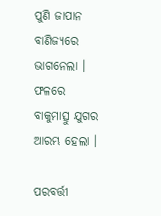ପୁଣି ଜାପାନ ବାଣିଜ୍ଯରେ ଭାଗନେଲା । ଫଳରେ ବାକୁମାତ୍ସୁ ଯୁଗର ଆରମ୍ଭ ହେଲା ।

ପରବର୍ତ୍ତୀ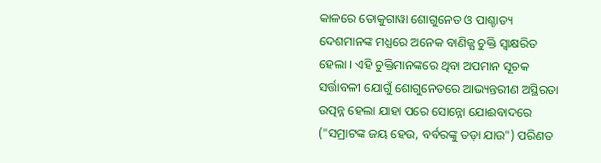କାଳରେ ତୋକୁଗାୱା ଶୋଗୁନେତ ଓ ପାଶ୍ଚାତ୍ୟ ଦେଶମାନଙ୍କ ମଧ୍ଯରେ ଅନେକ ବାଣିଜ୍ଯ ଚୁକ୍ତି ସ୍ୱାକ୍ଷରିତ ହେଲା । ଏହି ଚୁକ୍ତିମାନଙ୍କରେ ଥିବା ଅପମାନ ସୂଚକ ସର୍ତ୍ତାବଳୀ ଯୋଗୁଁ ଶୋଗୁନେତରେ ଆଭ୍ୟନ୍ତରୀଣ ଅସ୍ଥିରତା ଉତ୍ପନ୍ନ ହେଲା ଯାହା ପରେ ସୋନ୍ନୋ ଯୋଈବାଦରେ ("ସମ୍ରାଟଙ୍କ ଜୟ ହେଉ, ବର୍ବରଙ୍କୁ ତଡ଼ା ଯାଉ") ପରିଣତ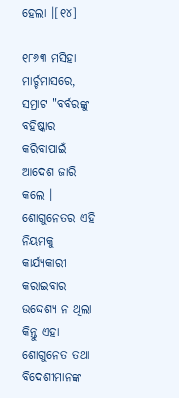ହେଲା ।[୧୪]

୧୮୬୩ ମସିହା ମାର୍ଚ୍ଚମାସରେ, ସମ୍ରାଟ "ବର୍ବରଙ୍କୁ ବହିଷ୍କାର କରିବାପାଇଁ ଆଦେଶ ଜାରି କଲେ । ଶୋଗୁନେତର ଏହି ନିୟମକୁ କାର୍ଯ୍ୟକାରୀ କରାଇବାର ଉଦ୍ଦେଶ୍ଯ ନ ଥିଲା କିନ୍ତୁ ଏହା ଶୋଗୁନେତ ତଥା ବିଦେଶୀମାନଙ୍କ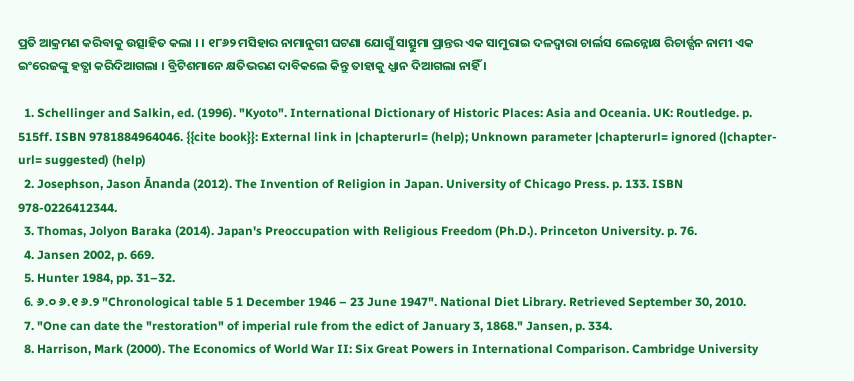ପ୍ରତି ଆକ୍ରମଣ କରିବାକୁ ଉତ୍ସାହିତ କଲା । । ୧୮୬୨ ମସିହାର ନାମାନୁଗୀ ଘଟଣା ଯୋଗୁଁ ସାତ୍ସୁମା ପ୍ରାନ୍ତର ଏକ ସାମୁରାଇ ଦଳଦ୍ୱାରା ଚାର୍ଲସ ଲେନ୍ନୋକ୍ଷ ରିଚାର୍ଡ୍ସନ ନାମୀ ଏକ ଇଂରେଜଙ୍କୁ ହତ୍ଯା କରିଦିଆଗଲା । ବ୍ରିଟିଶମାନେ କ୍ଷତିଭରଣ ଦାବିକଲେ କିନ୍ତୁ ତାହାକୁ ଧ୍ଯାନ ଦିଆଗଲା ନାହିଁ ।

  1. Schellinger and Salkin, ed. (1996). "Kyoto". International Dictionary of Historic Places: Asia and Oceania. UK: Routledge. p. 515ff. ISBN 9781884964046. {{cite book}}: External link in |chapterurl= (help); Unknown parameter |chapterurl= ignored (|chapter-url= suggested) (help)
  2. Josephson, Jason Ānanda (2012). The Invention of Religion in Japan. University of Chicago Press. p. 133. ISBN 978-0226412344.
  3. Thomas, Jolyon Baraka (2014). Japan's Preoccupation with Religious Freedom (Ph.D.). Princeton University. p. 76.
  4. Jansen 2002, p. 669.
  5. Hunter 1984, pp. 31–32.
  6. ୬.୦ ୬.୧ ୬.୨ "Chronological table 5 1 December 1946 – 23 June 1947". National Diet Library. Retrieved September 30, 2010.
  7. "One can date the "restoration" of imperial rule from the edict of January 3, 1868." Jansen, p. 334.
  8. Harrison, Mark (2000). The Economics of World War II: Six Great Powers in International Comparison. Cambridge University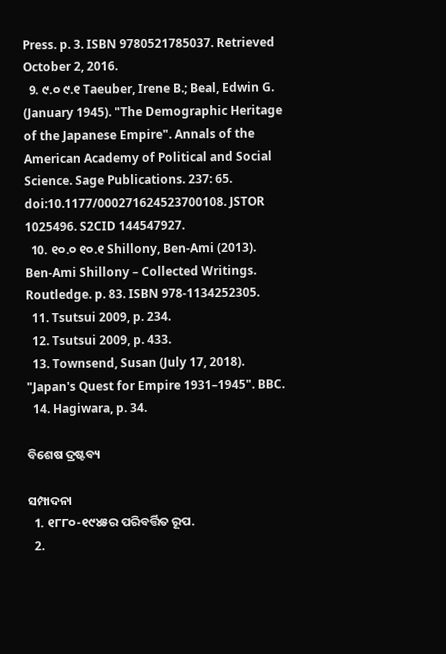Press. p. 3. ISBN 9780521785037. Retrieved October 2, 2016.
  9. ୯.୦ ୯.୧ Taeuber, Irene B.; Beal, Edwin G. (January 1945). "The Demographic Heritage of the Japanese Empire". Annals of the American Academy of Political and Social Science. Sage Publications. 237: 65. doi:10.1177/000271624523700108. JSTOR 1025496. S2CID 144547927.
  10. ୧୦.୦ ୧୦.୧ Shillony, Ben-Ami (2013). Ben-Ami Shillony – Collected Writings. Routledge. p. 83. ISBN 978-1134252305.
  11. Tsutsui 2009, p. 234.
  12. Tsutsui 2009, p. 433.
  13. Townsend, Susan (July 17, 2018). "Japan's Quest for Empire 1931–1945". BBC.
  14. Hagiwara, p. 34.

ବିଶେଷ ଦ୍ରଷ୍ଟବ୍ୟ

ସମ୍ପାଦନା
  1. ୧୮୮୦-୧୯୪୫ର ପରିବର୍ତ୍ତିତ ରୂପ.
  2.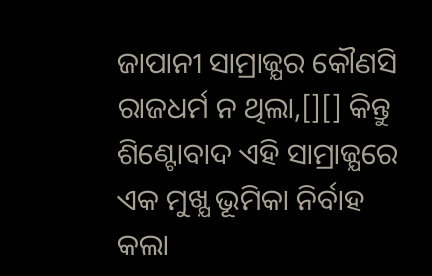ଜାପାନୀ ସାମ୍ରାଜ୍ଯର କୌଣସି ରାଜଧର୍ମ ନ ଥିଲା,[][] କିନ୍ତୁ ଶିଣ୍ଟୋବାଦ ଏହି ସାମ୍ରାଜ୍ଯରେ ଏକ ମୁଖ୍ଯ ଭୂମିକା ନିର୍ବାହ କଲା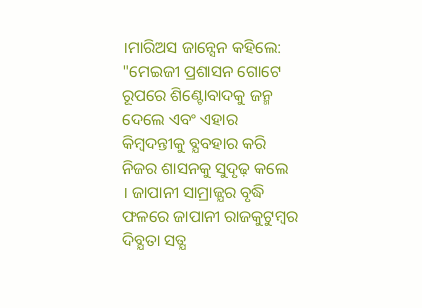।ମାରିଅସ ଜାନ୍ସେନ କହିଲେ: "ମେଇଜୀ ପ୍ରଶାସନ ଗୋଟେ ରୂପରେ ଶିଣ୍ଟୋବାଦକୁ ଜନ୍ମ ଦେଲେ ଏବଂ ଏହାର କିମ୍ବଦନ୍ତୀକୁ ବ୍ଯବହାର କରି ନିଜର ଶାସନକୁ ସୁଦୃଢ଼ କଲେ । ଜାପାନୀ ସାମ୍ରାଜ୍ଯର ବୃଦ୍ଧି ଫଳରେ ଜାପାନୀ ରାଜକୁଟୁମ୍ବର ଦିବ୍ଯତା ସତ୍ଯ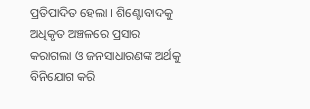ପ୍ରତିପାଦିତ ହେଲା । ଶିଣ୍ଟୋବାଦକୁ ଅଧିକୃତ ଅଞ୍ଚଳରେ ପ୍ରସାର କରାଗଲା ଓ ଜନସାଧାରଣଙ୍କ ଅର୍ଥକୁ ବିନିଯୋଗ କରି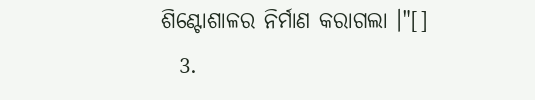ଶିଣ୍ଟୋଶାଳର ନିର୍ମାଣ କରାଗଲା ।"[]
  3.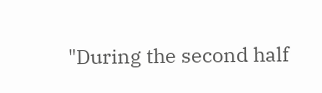"During the second half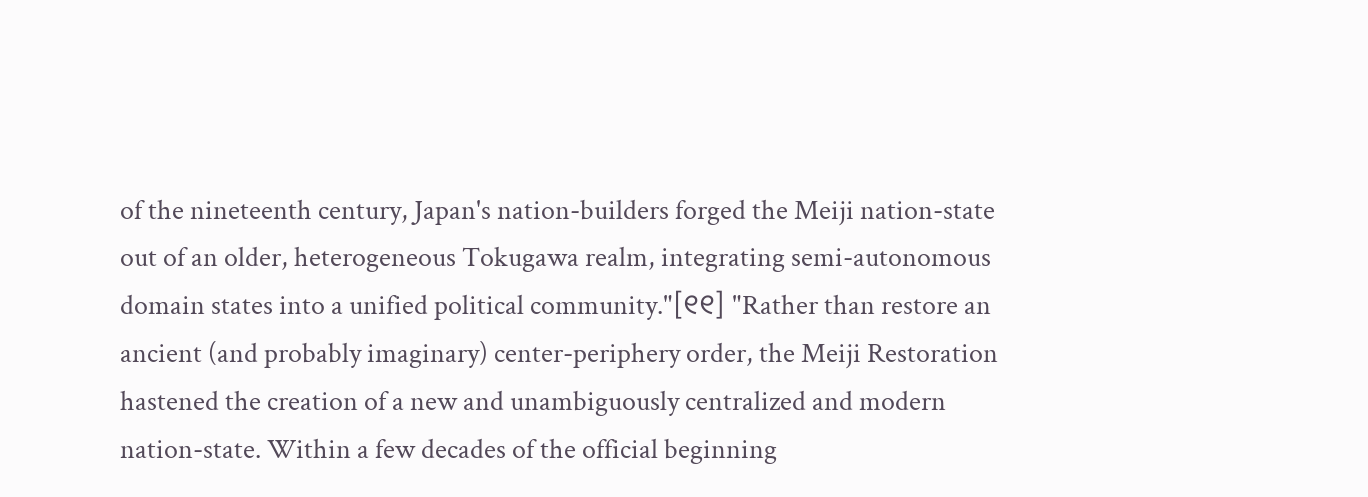of the nineteenth century, Japan's nation-builders forged the Meiji nation-state out of an older, heterogeneous Tokugawa realm, integrating semi-autonomous domain states into a unified political community."[୧୧] "Rather than restore an ancient (and probably imaginary) center-periphery order, the Meiji Restoration hastened the creation of a new and unambiguously centralized and modern nation-state. Within a few decades of the official beginning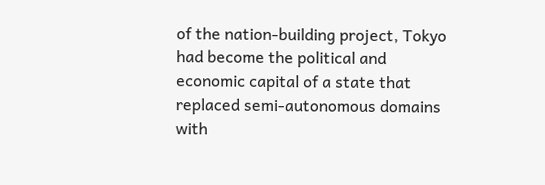of the nation-building project, Tokyo had become the political and economic capital of a state that replaced semi-autonomous domains with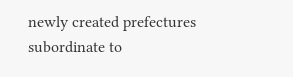newly created prefectures subordinate to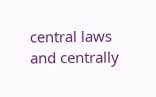central laws and centrally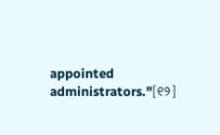appointed administrators."[୧୨]